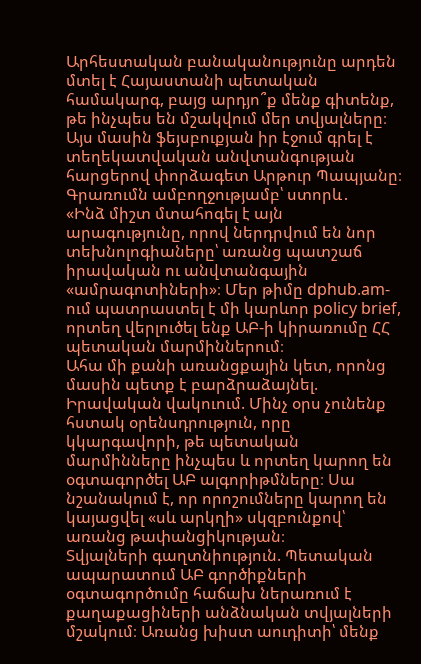Արհեստական բանականությունը արդեն մտել է Հայաստանի պետական համակարգ, բայց արդյո՞ք մենք գիտենք, թե ինչպես են մշակվում մեր տվյալները։ Այս մասին ֆեյսբուքյան իր էջում գրել է տեղեկատվական անվտանգության հարցերով փորձագետ Արթուր Պապյանը։ Գրառումն ամբողջությամբ՝ ստորև․
«Ինձ միշտ մտահոգել է այն արագությունը, որով ներդրվում են նոր տեխնոլոգիաները՝ առանց պատշաճ իրավական ու անվտանգային «ամրագոտիների»։ Մեր թիմը dphub.am-ում պատրաստել է մի կարևոր policy brief, որտեղ վերլուծել ենք ԱԲ-ի կիրառումը ՀՀ պետական մարմիններում։
Ահա մի քանի առանցքային կետ, որոնց մասին պետք է բարձրաձայնել.
Իրավական վակուում. Մինչ օրս չունենք հստակ օրենսդրություն, որը կկարգավորի, թե պետական մարմինները ինչպես և որտեղ կարող են օգտագործել ԱԲ ալգորիթմները։ Սա նշանակում է, որ որոշումները կարող են կայացվել «սև արկղի» սկզբունքով՝ առանց թափանցիկության։
Տվյալների գաղտնիություն. Պետական ապարատում ԱԲ գործիքների օգտագործումը հաճախ ներառում է քաղաքացիների անձնական տվյալների մշակում։ Առանց խիստ աուդիտի՝ մենք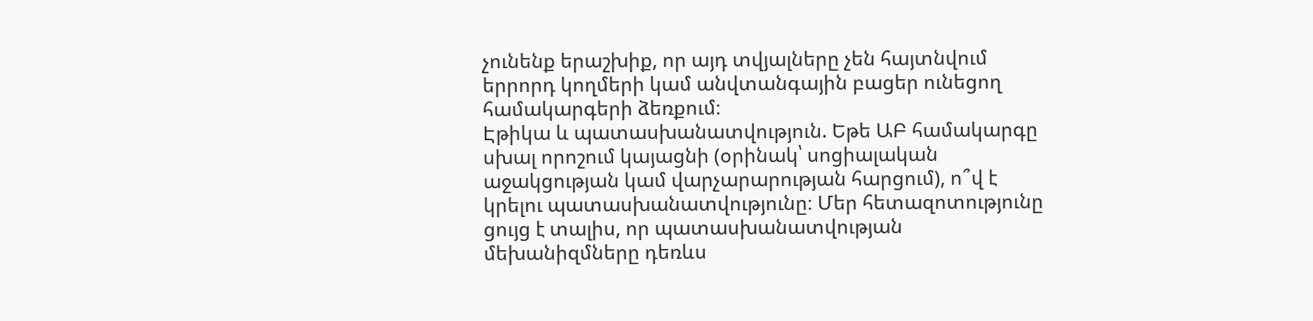չունենք երաշխիք, որ այդ տվյալները չեն հայտնվում երրորդ կողմերի կամ անվտանգային բացեր ունեցող համակարգերի ձեռքում։
Էթիկա և պատասխանատվություն. Եթե ԱԲ համակարգը սխալ որոշում կայացնի (օրինակ՝ սոցիալական աջակցության կամ վարչարարության հարցում), ո՞վ է կրելու պատասխանատվությունը։ Մեր հետազոտությունը ցույց է տալիս, որ պատասխանատվության մեխանիզմները դեռևս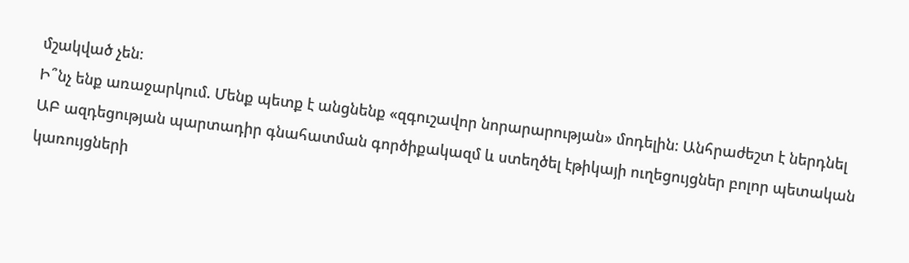մշակված չեն։
Ի՞նչ ենք առաջարկում. Մենք պետք է անցնենք «զգուշավոր նորարարության» մոդելին։ Անհրաժեշտ է ներդնել ԱԲ ազդեցության պարտադիր գնահատման գործիքակազմ և ստեղծել էթիկայի ուղեցույցներ բոլոր պետական կառույցների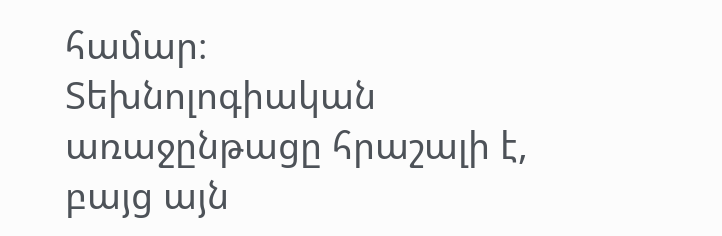համար։
Տեխնոլոգիական առաջընթացը հրաշալի է, բայց այն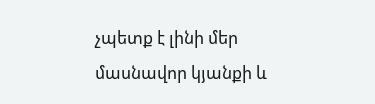չպետք է լինի մեր մասնավոր կյանքի և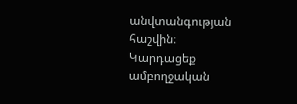անվտանգության հաշվին։
Կարդացեք ամբողջական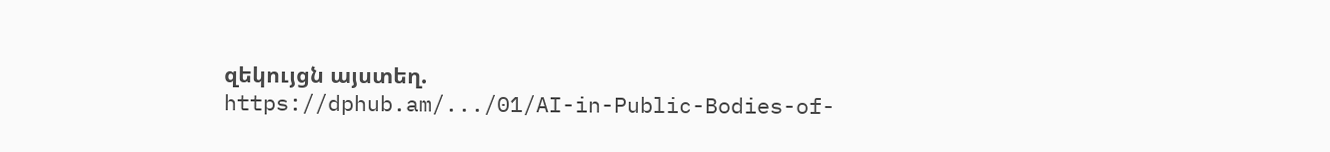զեկույցն այստեղ.
https://dphub.am/.../01/AI-in-Public-Bodies-of-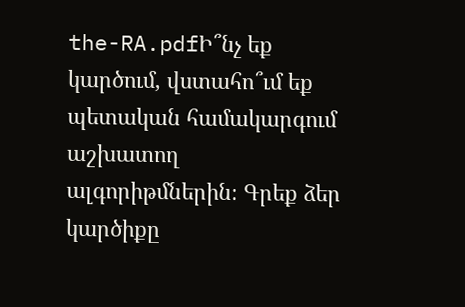the-RA.pdfԻ՞նչ եք կարծում, վստահո՞ւմ եք պետական համակարգում աշխատող ալգորիթմներին։ Գրեք ձեր կարծիքը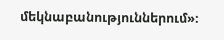մեկնաբանություններում»։